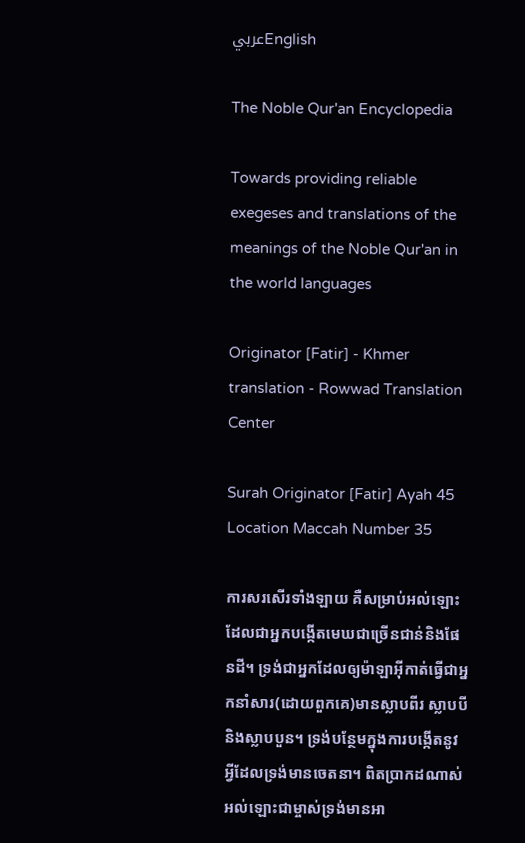عربيEnglish

The Noble Qur'an Encyclopedia

Towards providing reliable exegeses and translations of the meanings of the Noble Qur'an in the world languages

Originator [Fatir] - Khmer translation - Rowwad Translation Center

Surah Originator [Fatir] Ayah 45 Location Maccah Number 35

ការសរសើរទាំងឡាយ គឺសម្រាប់អល់ឡោះដែលជាអ្នកបង្កើតមេឃជាច្រើនជាន់និងផែនដី។ ទ្រង់ជាអ្នកដែលឲ្យម៉ាឡាអ៊ីកាត់ធ្វើជាអ្នកនាំសារ(ដោយពួកគេ)មានស្លាបពីរ ស្លាបបី និងស្លាបបួន។ ទ្រង់បន្ថែមក្នុងការបង្កើតនូវអ្វីដែលទ្រង់មានចេតនា។ ពិតប្រាកដណាស់ អល់ឡោះជាម្ចាស់ទ្រង់មានអា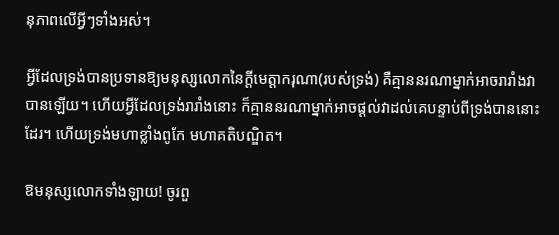នុភាពលើអ្វីៗទាំងអស់។

អ្វីដែលទ្រង់បានប្រទានឱ្យមនុស្សលោកនៃក្តីមេត្តាករុណា(របស់ទ្រង់) គឺគ្មាននរណាម្នាក់អាចរារាំងវាបានឡើយ។ ហើយអ្វីដែលទ្រង់រារាំងនោះ ក៏គ្មាននរណាម្នាក់អាចផ្តល់វាដល់គេបន្ទាប់ពីទ្រង់បាននោះដែរ។ ហើយទ្រង់មហាខ្លាំងពូកែ មហាគតិបណ្ឌិត។

ឱមនុស្សលោកទាំងឡាយ! ចូរពួ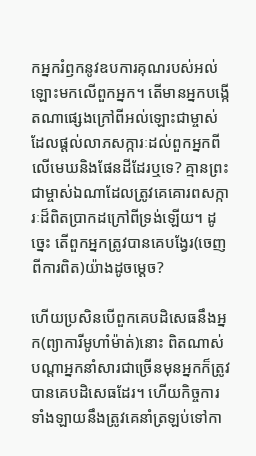កអ្នករំឭកនូវឧបការគុណរបស់អល់ឡោះមកលើពួកអ្នក។ តើមានអ្នកបង្កើតណាផ្សេងក្រៅពីអល់ឡោះជាម្ចាស់ដែលផ្តល់លាភសក្ការៈដល់ពួកអ្នកពីលើមេឃនិងផែនដីដែរឬទេ? គ្មានព្រះជាម្ចាស់ឯណាដែលត្រូវគេគោរពសក្ការៈដ៏ពិតប្រាកដក្រៅពីទ្រង់ឡើយ។ ដូច្នេះ តើពួកអ្នកត្រូវបានគេបង្វែរ(ចេញពីការពិត)យ៉ាងដូចម្តេច?

ហើយប្រសិនបើពួកគេបដិសេធនឹងអ្នក(ព្យាការីមូហាំម៉ាត់)នោះ ពិតណាស់ បណ្តាអ្នកនាំសារជាច្រើនមុនអ្នកក៏ត្រូវបានគេបដិសេធដែរ។ ហើយកិច្ចការទាំងឡាយនឹងត្រូវគេនាំត្រឡប់ទៅកា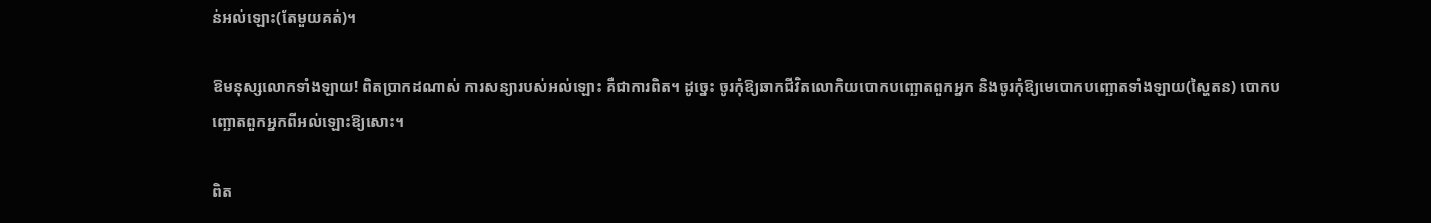ន់អល់ឡោះ(តែមួយគត់)។

ឱមនុស្សលោកទាំងឡាយ! ពិតប្រាកដណាស់ ការសន្យារបស់អល់ឡោះ គឺជាការពិត។ ដូច្នេះ ចូរកុំឱ្យឆាកជីវិតលោកិយបោកបញ្ឆោតពួកអ្នក និងចូរកុំឱ្យមេបោកបញ្ឆោតទាំងឡាយ(ស្ហៃតន) បោកបញ្ឆោតពួកអ្នកពីអល់ឡោះឱ្យសោះ។

ពិត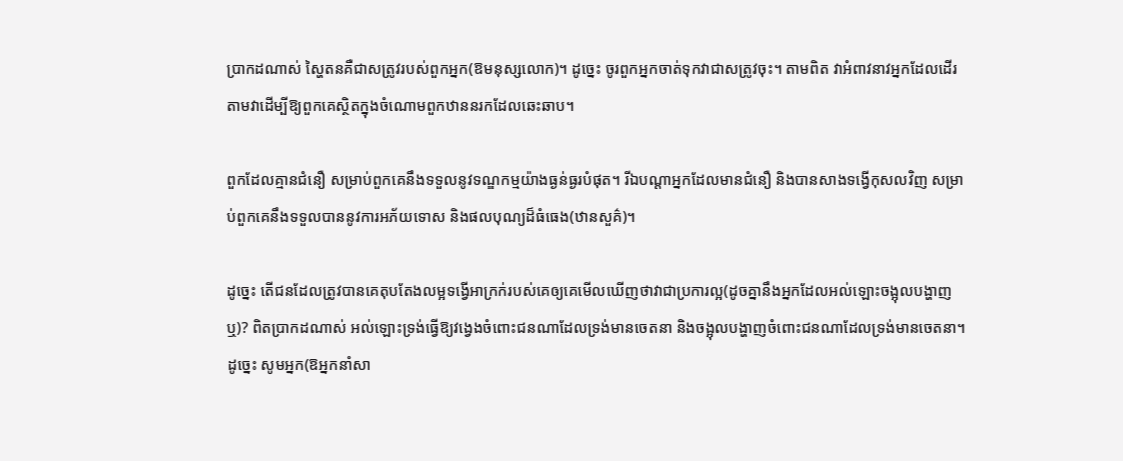ប្រាកដណាស់ ស្ហៃតនគឺជាសត្រូវរបស់ពួកអ្នក(ឱមនុស្សលោក)។ ដូច្នេះ ចូរពួកអ្នកចាត់ទុកវាជាសត្រូវចុះ។ តាមពិត វាអំពាវនាវអ្នកដែលដើរតាមវាដើម្បីឱ្យពួកគេស្ថិតក្នុងចំណោមពួកឋាននរកដែលឆេះឆាប។

ពួកដែលគ្មានជំនឿ សម្រាប់ពួកគេនឹងទទួលនូវទណ្ឌកម្មយ៉ាងធ្ងន់ធ្ងរបំផុត។ រីឯបណ្តាអ្នកដែលមានជំនឿ និងបានសាងទង្វើកុសលវិញ សម្រាប់ពួកគេនឹងទទួលបាននូវការអភ័យទោស និងផលបុណ្យដ៏ធំធេង(ឋានសួគ៌)។

ដូច្នេះ តើជនដែលត្រូវបានគេតុបតែងលម្អទង្វើអាក្រក់របស់គេឲ្យគេមើលឃើញថាវាជាប្រការល្អ(ដូចគ្នានឹងអ្នកដែលអល់ឡោះចង្អុលបង្ហាញឬ)? ពិតប្រាកដណាស់ អល់ឡោះទ្រង់ធ្វើឱ្យវង្វេងចំពោះជនណាដែលទ្រង់មានចេតនា និងចង្អុលបង្ហាញចំពោះជនណាដែលទ្រង់មានចេតនា។ ដូច្នេះ សូមអ្នក(ឱអ្នកនាំសា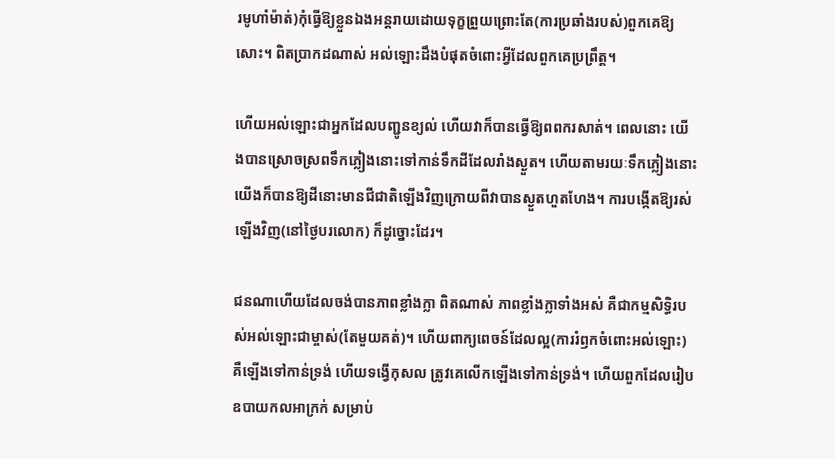រមូហាំម៉ាត់)កុំធ្វើឱ្យខ្លួនឯងអន្តរាយដោយទុក្ខព្រួយព្រោះតែ(ការប្រឆាំងរបស់)ពួកគេឱ្យសោះ។ ពិតប្រាកដណាស់ អល់ឡោះដឹងបំផុតចំពោះអ្វីដែលពួកគេប្រព្រឹត្ត។

ហើយអល់ឡោះជាអ្នកដែលបញ្ជូនខ្យល់ ហើយវាក៏បានធ្វើឱ្យពពករសាត់។ ពេលនោះ យើងបានស្រោចស្រពទឹកភ្លៀងនោះទៅកាន់ទឹកដីដែលរាំងស្ងួត។ ហើយតាមរយៈទឹកភ្លៀងនោះ យើងក៏បានឱ្យដីនោះមានជីជាតិឡើងវិញក្រោយពីវាបានស្ងួតហួតហែង។ ការបង្កើតឱ្យរស់ឡើងវិញ(នៅថ្ងៃបរលោក) ក៏ដូច្នោះដែរ។

ជនណាហើយដែលចង់បានភាពខ្លាំងក្លា ពិតណាស់ ភាពខ្លាំងក្លាទាំងអស់ គឺជាកម្មសិទ្ធិរបស់អល់ឡោះជាម្ចាស់(តែមួយគត់)។ ហើយពាក្យពេចន៍ដែលល្អ(ការរំឭកចំពោះអល់ឡោះ) គឺឡើងទៅកាន់ទ្រង់ ហើយទង្វើកុសល ត្រូវគេលើកឡើងទៅកាន់ទ្រង់។ ហើយពួកដែលរៀបឧបាយកលអាក្រក់ សម្រាប់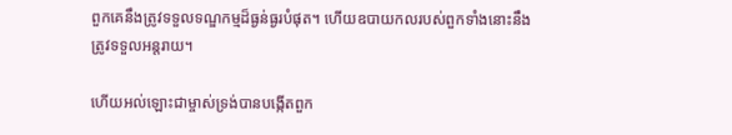ពួកគេនឹងត្រូវទទួលទណ្ឌកម្មដ៏ធ្ងន់ធ្ងរបំផុត។ ហើយឧបាយកលរបស់ពួកទាំងនោះនឹងត្រូវទទួលអន្តរាយ។

ហើយអល់ឡោះជាម្ចាស់ទ្រង់បានបង្កើតពួក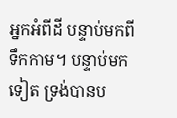អ្នកអំពីដី បន្ទាប់មកពីទឹកកាម។ បន្ទាប់មកទៀត ទ្រង់បានប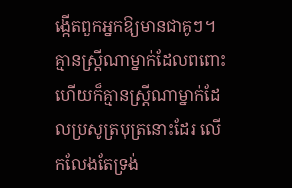ង្កើតពួកអ្នកឱ្យមានជាគូៗ។ គ្មានស្រ្តីណាម្នាក់ដែលពពោះ ហើយក៏គ្មានស្ត្រីណាម្នាក់ដែលប្រសូត្របុត្រនោះដែរ លើកលែងតែទ្រង់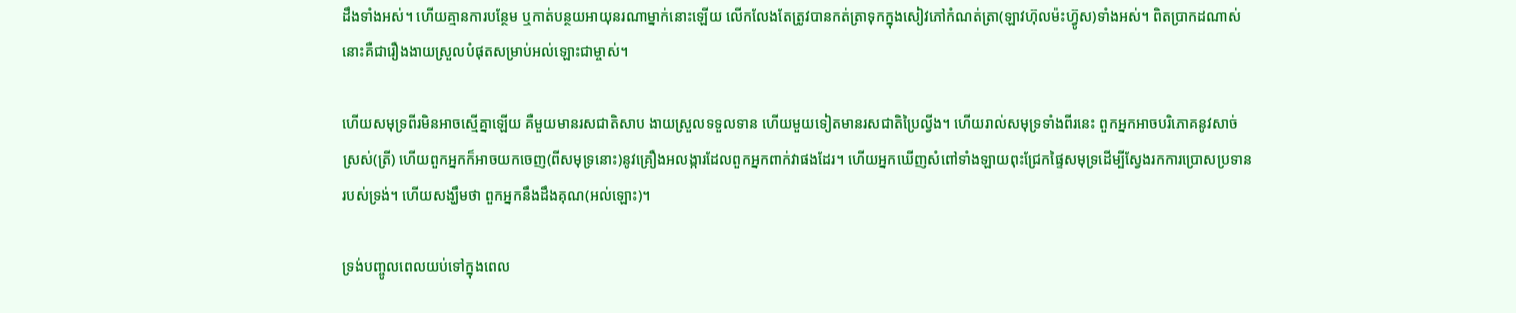ដឹងទាំងអស់។ ហើយគ្មានការបន្ថែម ឬកាត់បន្ថយអាយុនរណាម្នាក់នោះឡើយ លើកលែងតែត្រូវបានកត់ត្រាទុកក្នុងសៀវភៅកំណត់ត្រា(ឡាវហ៊ុលម៉ះហ្វ៊ូស)ទាំងអស់។ ពិតប្រាកដណាស់ នោះគឺជារឿងងាយស្រួលបំផុតសម្រាប់អល់ឡោះជាម្ចាស់។

ហើយសមុទ្រពីរមិនអាចស្មើគ្នាឡើយ គឺមួយមានរសជាតិសាប ងាយស្រួលទទួលទាន ហើយមួយទៀតមានរសជាតិប្រៃល្វីង។ ហើយរាល់សមុទ្រទាំងពីរនេះ ពួកអ្នកអាចបរិភោគនូវសាច់ស្រស់(ត្រី) ហើយពួកអ្នកក៏អាចយកចេញ(ពីសមុទ្រនោះ)នូវគ្រឿងអលង្ការដែលពួកអ្នកពាក់វាផងដែរ។ ហើយអ្នកឃើញសំពៅទាំងឡាយពុះជ្រែកផ្ទៃសមុទ្រដើម្បីស្វែងរកការប្រោសប្រទានរបស់ទ្រង់។ ហើយសង្ឃឹមថា ពួកអ្នកនឹងដឹងគុណ(អល់ឡោះ)។

ទ្រង់បញ្ចូលពេលយប់ទៅក្នុងពេល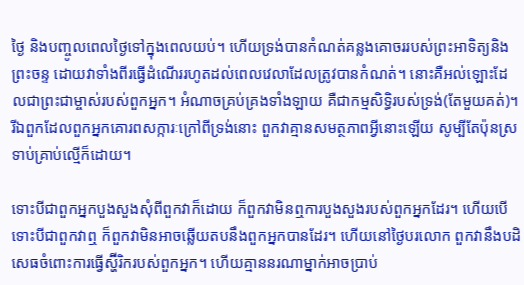ថ្ងៃ និងបញ្ចូលពេលថ្ងៃទៅក្នុងពេលយប់។ ហើយទ្រង់បានកំណត់គន្លងគោចររបស់ព្រះអាទិត្យនិងព្រះចន្ទ ដោយវាទាំងពីរធ្វើដំណើររហូតដល់ពេលវេលាដែលត្រូវបានកំណត់។ នោះគឺអល់ឡោះដែលជាព្រះជាម្ចាស់របស់ពួកអ្នក។ អំណាចគ្រប់គ្រងទាំងឡាយ គឺជាកម្មសិទ្ធិរបស់ទ្រង់(តែមួយគត់)។ រីឯពួកដែលពួកអ្នកគោរពសក្ការៈក្រៅពីទ្រង់នោះ ពួកវាគ្មានសមត្ថភាពអ្វីនោះឡើយ សូម្បីតែប៉ុនស្រទាប់គ្រាប់ល្មើក៏ដោយ។

ទោះបីជាពួកអ្នកបួងសួងសុំពីពួកវាក៏ដោយ ក៏ពួកវាមិនឮការបួងសួងរបស់ពួកអ្នកដែរ។ ហើយបើទោះបីជាពួកវាឮ ក៏ពួកវាមិនអាចឆ្លើយតបនឹងពួកអ្នកបានដែរ។ ហើយនៅថ្ងៃបរលោក ពួកវានឹងបដិសេធចំពោះការធ្វើស្ហ៊ីរិករបស់ពួកអ្នក។ ហើយគ្មាននរណាម្នាក់អាចប្រាប់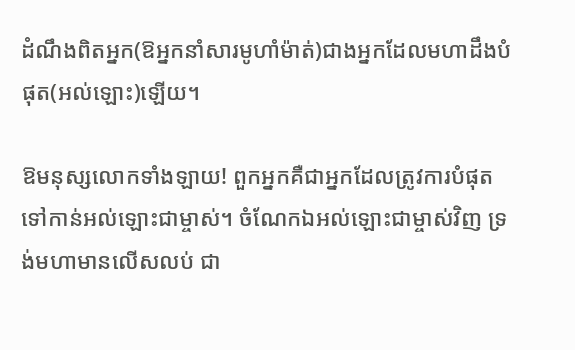ដំណឹងពិតអ្នក(ឱអ្នកនាំសារមូហាំម៉ាត់)ជាងអ្នកដែលមហាដឹងបំផុត(អល់ឡោះ)ឡើយ។

ឱមនុស្សលោកទាំងឡាយ! ពួកអ្នកគឺជាអ្នកដែលត្រូវការបំផុតទៅកាន់អល់ឡោះជាម្ចាស់។ ចំណែកឯអល់ឡោះជាម្ចាស់វិញ ទ្រង់មហាមានលើសលប់ ជា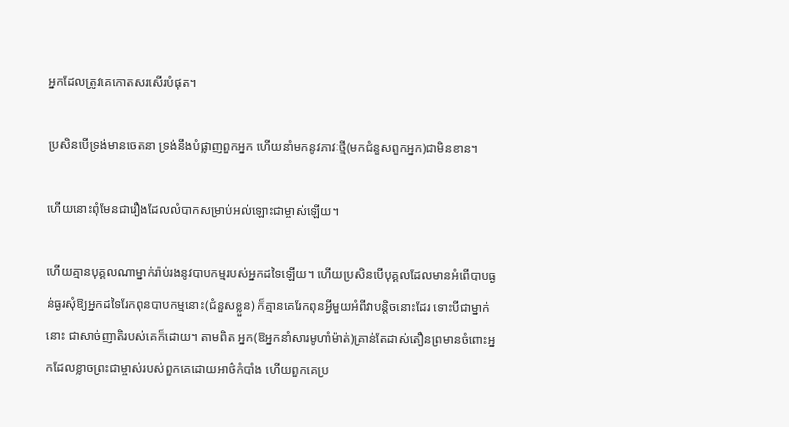អ្នកដែលត្រូវគេកោតសរសើរបំផុត។

ប្រសិនបើទ្រង់មានចេតនា ទ្រង់នឹងបំផ្លាញពួកអ្នក ហើយនាំមកនូវភាវៈថ្មី(មកជំនួសពួកអ្នក)ជាមិនខាន។

ហើយនោះពុំមែនជារឿងដែលលំបាកសម្រាប់អល់ឡោះជាម្ចាស់ឡើយ។

ហើយគ្មានបុគ្គលណាម្នាក់រ៉ាប់រងនូវបាបកម្មរបស់អ្នកដទៃឡើយ។ ហើយប្រសិនបើបុគ្គលដែលមានអំពើបាបធ្ងន់ធ្ងរសុំឱ្យអ្នកដទៃរែកពុនបាបកម្មនោះ(ជំនួសខ្លួន) ក៏គ្មានគេរែកពុនអ្វីមួយអំពីវាបន្តិចនោះដែរ ទោះបីជាម្នាក់នោះ ជាសាច់ញាតិរបស់គេក៏ដោយ។ តាមពិត អ្នក(ឱអ្នកនាំសារមូហាំម៉ាត់)គ្រាន់តែដាស់តឿនព្រមានចំពោះអ្នកដែលខ្លាចព្រះជាម្ចាស់របស់ពួកគេដោយអាថ៌កំបាំង ហើយពួកគេប្រ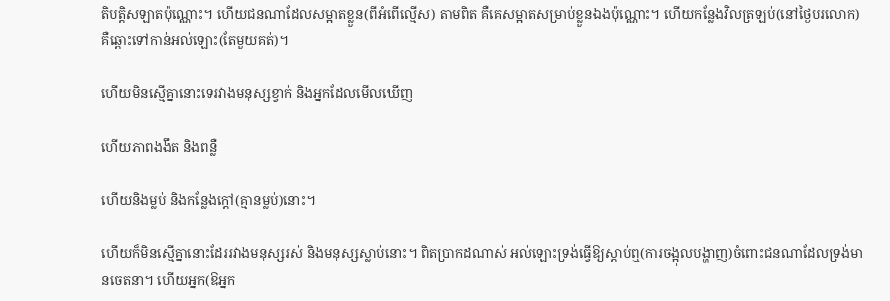តិបត្តិសឡាតប៉ុណ្ណោះ។ ហើយជនណាដែលសម្អាតខ្លួន(ពីអំពើល្មើស) តាមពិត គឺគេសម្អាតសម្រាប់ខ្លួនឯងប៉ុណ្ណោះ។ ហើយកន្លែងវិលត្រឡប់(នៅថ្ងៃបរលោក) គឺឆ្ពោះទៅកាន់អល់ឡោះ(តែមួយគត់)។

ហើយមិនស្មើគ្នានោះទេរវាងមនុស្សខ្វាក់ និងអ្នកដែលមើលឃើញ

ហើយភាពងងឹត និងពន្លឺ

ហើយនិងម្លប់ និងកន្លែងក្តៅ(គ្មានម្លប់)នោះ។

ហើយក៏មិនស្មើគ្នានោះដែររវាងមនុស្សរស់ និងមនុស្សស្លាប់នោះ។ ពិតប្រាកដណាស់ អល់ឡោះទ្រង់ធ្វើឱ្យស្តាប់ឮ(ការចង្អុលបង្ហាញ)ចំពោះជនណាដែលទ្រង់មានចេតនា។ ហើយអ្នក(ឱអ្នក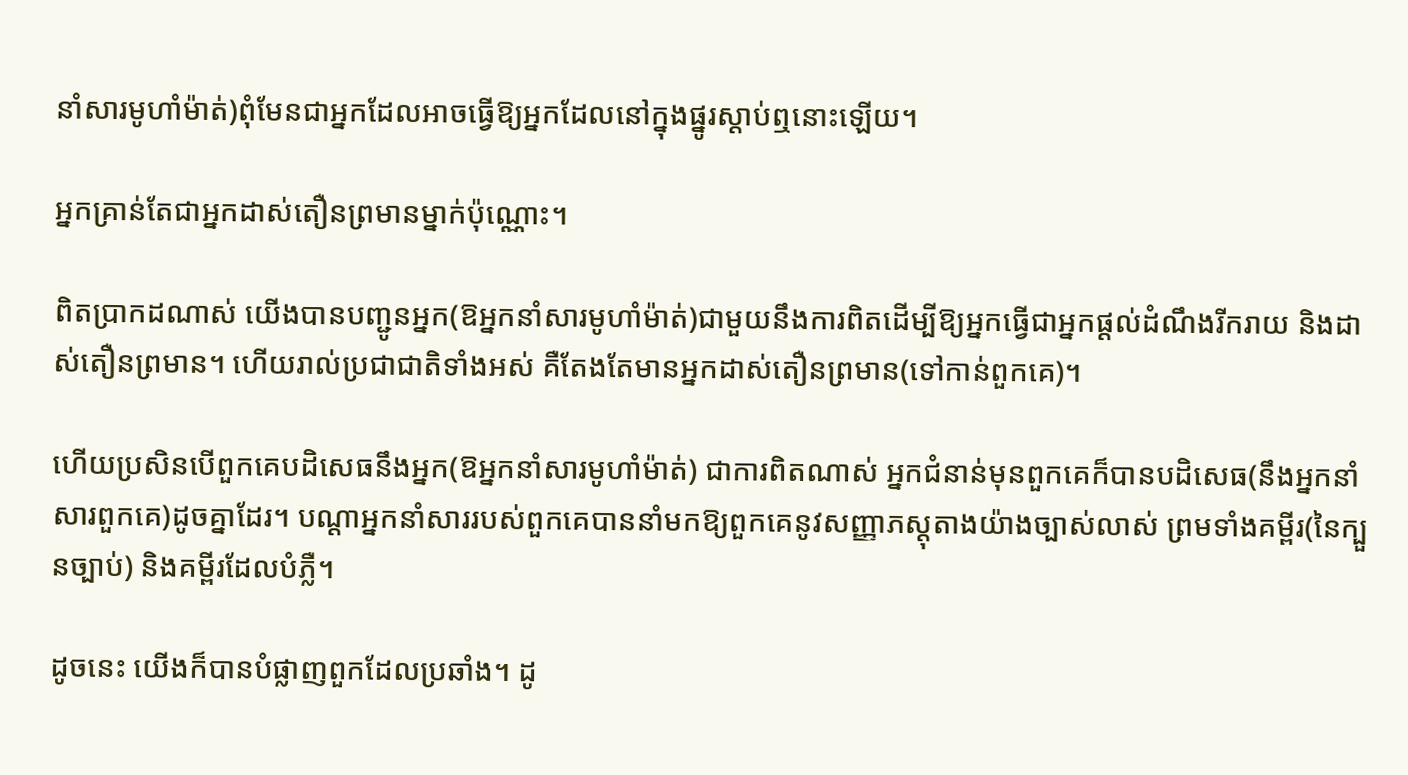នាំសារមូហាំម៉ាត់)ពុំមែនជាអ្នកដែលអាចធ្វើឱ្យអ្នកដែលនៅក្នុងផ្នូរស្តាប់ឮនោះឡើយ។

អ្នកគ្រាន់តែជាអ្នកដាស់តឿនព្រមានម្នាក់ប៉ុណ្ណោះ។

ពិតប្រាកដណាស់ យើងបានបញ្ជូនអ្នក(ឱអ្នកនាំសារមូហាំម៉ាត់)ជាមួយនឹងការពិតដើម្បីឱ្យអ្នកធ្វើជាអ្នកផ្តល់ដំណឹងរីករាយ និងដាស់តឿនព្រមាន។ ហើយរាល់ប្រជាជាតិទាំងអស់ គឺតែងតែមានអ្នកដាស់តឿនព្រមាន(ទៅកាន់ពួកគេ)។

ហើយប្រសិនបើពួកគេបដិសេធនឹងអ្នក(ឱអ្នកនាំសារមូហាំម៉ាត់) ជាការពិតណាស់ អ្នកជំនាន់មុនពួកគេក៏បានបដិសេធ(នឹងអ្នកនាំសារពួកគេ)ដូចគ្នាដែរ។ បណ្តាអ្នកនាំសាររបស់ពួកគេបាននាំមកឱ្យពួកគេនូវសញ្ញាភស្តុតាងយ៉ាងច្បាស់លាស់ ព្រមទាំងគម្ពីរ(នៃក្បួនច្បាប់) និងគម្ពីរដែលបំភ្លឺ។

ដូចនេះ យើងក៏បានបំផ្លាញពួកដែលប្រឆាំង។ ដូ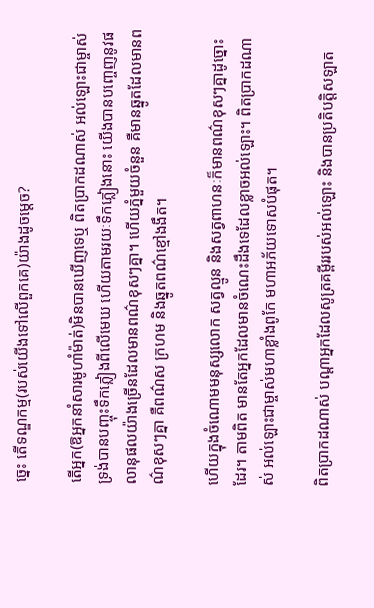ច្នេះ តើទណ្ឌកម្ម(របស់យើងទៅលើពួកគេ)យ៉ាងដូចម្តេច?

តើអ្នក(ឱអ្នកនាំសារមូហាំម៉ាត់)មិនបានឃើញទេឬ ពិតប្រាកដណាស់ អល់ឡោះជាម្ចាស់ទ្រង់បានបញ្ចុះទឹកភ្លៀងពីលើមេឃ ហើយតាមរយៈទឹកភ្លៀងនោះ យើងបានបញ្ចេញនូវផលានុផលយ៉ាងច្រើនដែលមានពណ៌ខុសៗគ្នា។ ហើយភ្នំមួយចំនួន គឺមានឆ្នូតដែលមានពណ៌ខុសៗគ្នា គឺពណ៌ស ក្រហម និងឆ្នូតពណ៌ខ្មៅងងឹត។

ហើយក្នុងចំណោមមនុស្សលោក សត្វល្មូន និងសត្វពាហនៈក៏មានពណ៌ខុសៗគ្នាដូច្នោះដែរ។ តាមពិត មានតែអ្នកដែលមានចំណេះដឹងទេដែលខ្លាចអល់ឡោះ។ ពិតប្រាកដណាស់ អល់ឡោះជាម្ចាស់មហាខ្លាំងពូកែ មហាអភ័យទោសបំផុត។

ពិតប្រាកដណាស់ បណ្តាអ្នកដែលសូត្រគម្ពីររបស់អល់ឡោះ និងបានប្រតិបត្តិសឡាត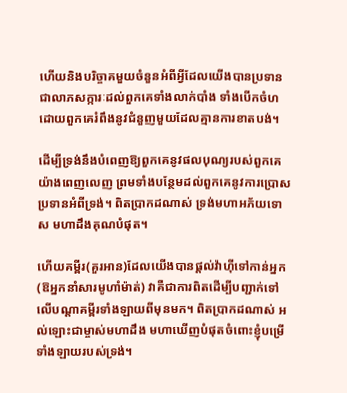ហើយនិងបរិច្ចាគមួយចំនួនអំពីអ្វីដែលយើងបានប្រទានជាលាភសក្ការៈដល់ពួកគេទាំងលាក់បាំង ទាំងបើកចំហដោយពួកគេរំពឹងនូវជំនួញមួយដែលគ្មានការខាតបង់។

ដើម្បីទ្រង់នឹងបំពេញឱ្យពួកគេនូវផលបុណ្យរបស់ពួកគេយ៉ាងពេញលេញ ព្រមទាំងបន្ថែមដល់ពួកគេនូវការប្រោសប្រទានអំពីទ្រង់។ ពិតប្រាកដណាស់ ទ្រង់មហាអភ័យទោស មហាដឹងគុណបំផុត។

ហើយគម្ពីរ(គួរអាន)ដែលយើងបានផ្តល់វ៉ាហ៊ីទៅកាន់អ្នក(ឱអ្នកនាំសារមូហាំម៉ាត់) វាគឺជាការពិតដើម្បីបញ្ជាក់ទៅលើបណ្តាគម្ពីរទាំងឡាយពីមុនមក។ ពិតប្រាកដណាស់ អល់ឡោះជាម្ចាស់មហាដឹង មហាឃើញបំផុតចំពោះខ្ញុំបម្រើទាំងឡាយរបស់ទ្រង់។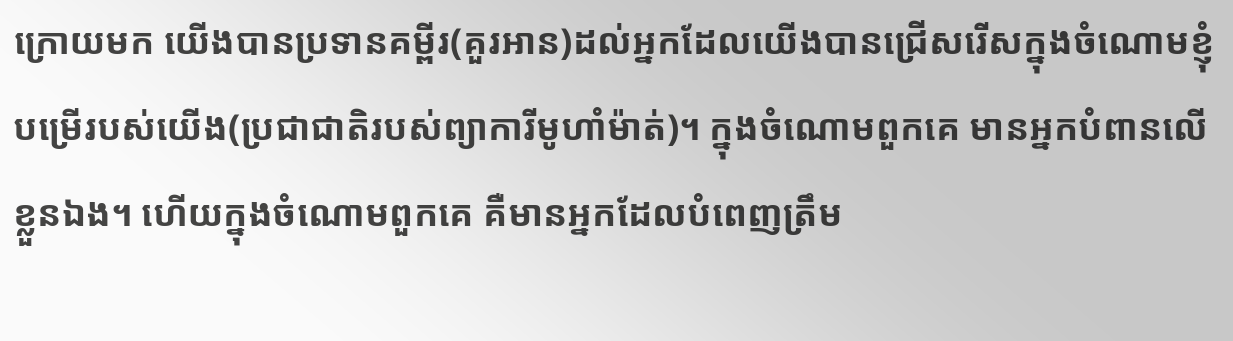ក្រោយមក យើងបានប្រទានគម្ពីរ(គួរអាន)ដល់អ្នកដែលយើងបានជ្រើសរើសក្នុងចំណោមខ្ញុំបម្រើរបស់យើង(ប្រជាជាតិរបស់ព្យាការីមូហាំម៉ាត់)។ ក្នុងចំណោមពួកគេ មានអ្នកបំពានលើខ្លួនឯង។ ហើយក្នុងចំណោមពួកគេ គឺមានអ្នកដែលបំពេញត្រឹម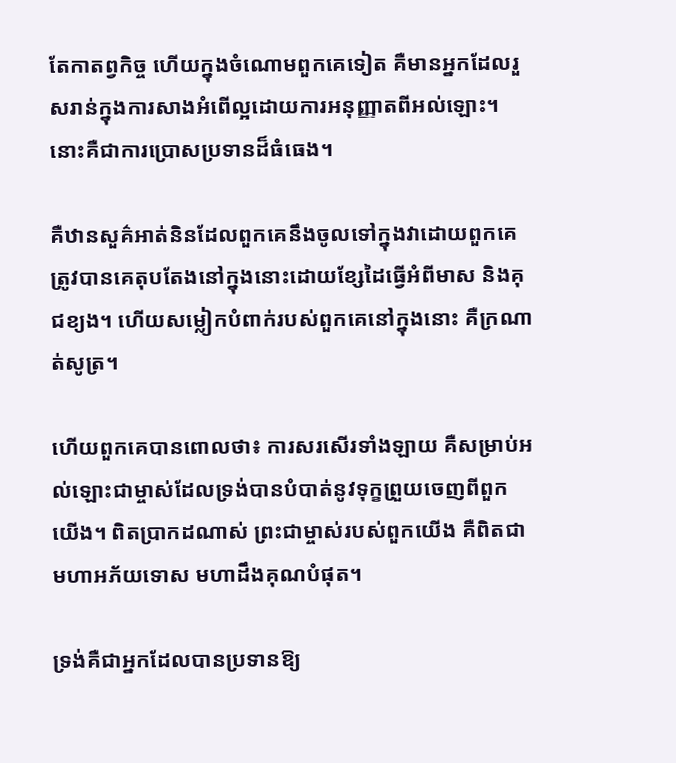តែកាតព្វកិច្ច ហើយក្នុងចំណោមពួកគេទៀត គឺមានអ្នកដែលរួសរាន់ក្នុងការសាងអំពើល្អដោយការអនុញ្ញាតពីអល់ឡោះ។ នោះគឺជាការប្រោសប្រទានដ៏ធំធេង។

គឺឋានសួគ៌អាត់និនដែលពួកគេនឹងចូលទៅក្នុងវាដោយពួកគេត្រូវបានគេតុបតែងនៅក្នុងនោះដោយខ្សែដៃធ្វើអំពីមាស និងគុជខ្យង។ ហើយសម្លៀកបំពាក់របស់ពួកគេនៅក្នុងនោះ គឺក្រណាត់សូត្រ។

ហើយពួកគេបានពោលថា៖ ការសរសើរទាំងឡាយ គឺសម្រាប់អល់ឡោះជាម្ចាស់ដែលទ្រង់បានបំបាត់នូវទុក្ខព្រួយចេញពីពួកយើង។ ពិតប្រាកដណាស់ ព្រះជាម្ចាស់របស់ពួកយើង គឺពិតជាមហាអភ័យទោស មហាដឹងគុណបំផុត។

ទ្រង់គឺជាអ្នកដែលបានប្រទានឱ្យ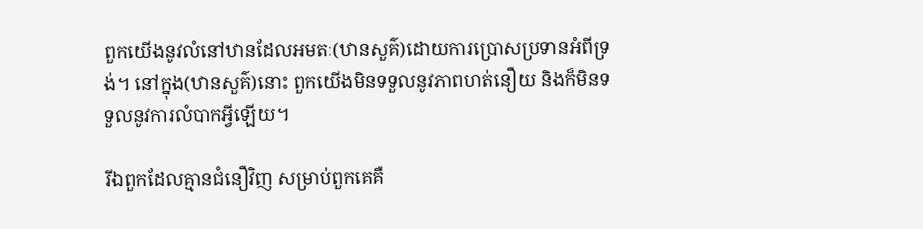ពួកយើងនូវលំនៅឋានដែលអមតៈ(ឋានសួគ៌)ដោយការប្រោសប្រទានអំពីទ្រង់។ នៅក្នុង(ឋានសួគ៌)នោះ ពួកយើងមិនទទួលនូវភាពហត់នឿយ និងក៏មិនទទួលនូវការលំបាកអ្វីឡើយ។

រីឯពួកដែលគ្មានជំនឿវិញ សម្រាប់ពួកគេគឺ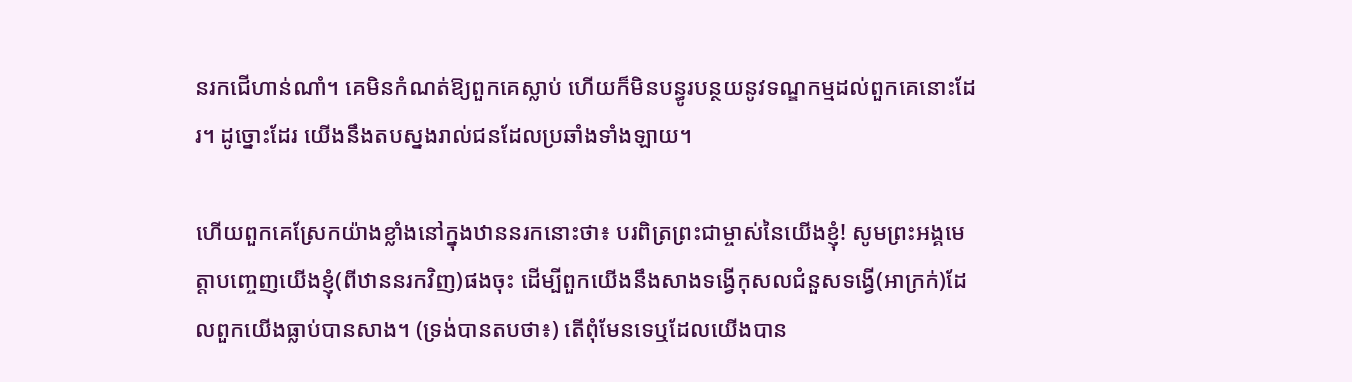នរកជើហាន់ណាំ។ គេមិនកំណត់ឱ្យពួកគេស្លាប់ ហើយក៏មិនបន្ធូរបន្ថយនូវទណ្ឌកម្មដល់ពួកគេនោះដែរ។ ដូច្នោះដែរ យើងនឹងតបស្នងរាល់ជនដែលប្រឆាំងទាំងឡាយ។

ហើយពួកគេស្រែកយ៉ាងខ្លាំងនៅក្នុងឋាននរកនោះថា៖ បរពិត្រព្រះជាម្ចាស់នៃយើងខ្ញុំ! សូមព្រះអង្គមេត្តាបញ្ចេញយើងខ្ញុំ(ពីឋាននរកវិញ)ផងចុះ ដើម្បីពួកយើងនឹងសាងទង្វើកុសលជំនួសទង្វើ(អាក្រក់)ដែលពួកយើងធ្លាប់បានសាង។ (ទ្រង់បានតបថា៖) តើពុំមែនទេឬដែលយើងបាន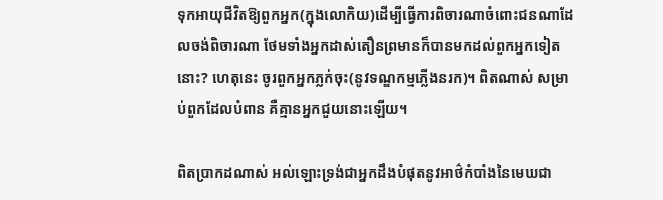ទុកអាយុជីវិតឱ្យពួកអ្នក(ក្នុងលោកិយ)ដើម្បីធ្វើការពិចារណាចំពោះជនណាដែលចង់ពិចារណា ថែមទាំងអ្នកដាស់តឿនព្រមានក៏បានមកដល់ពួកអ្នកទៀតនោះ? ហេតុនេះ ចូរពួកអ្នកភ្លក់ចុះ(នូវទណ្ឌកម្មភ្លើងនរក)។ ពិតណាស់ សម្រាប់ពួកដែលបំពាន គឺគ្មានអ្នកជួយនោះឡើយ។

ពិតប្រាកដណាស់ អល់ឡោះទ្រង់ជាអ្នកដឹងបំផុតនូវអាថ៌កំបាំងនៃមេឃជា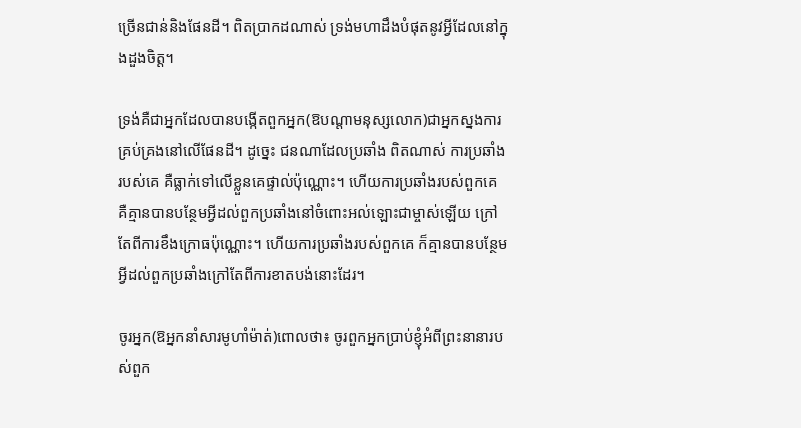ច្រើនជាន់និងផែនដី។ ពិតប្រាកដណាស់ ទ្រង់មហាដឹងបំផុតនូវអ្វីដែលនៅក្នុងដួងចិត្ត។

ទ្រង់គឺជាអ្នកដែលបានបង្កើតពួកអ្នក(ឱបណ្តាមនុស្សលោក)ជាអ្នកស្នងការគ្រប់គ្រងនៅលើផែនដី។ ដូច្នេះ ជនណាដែលប្រឆាំង ពិតណាស់ ការប្រឆាំងរបស់គេ គឺធ្លាក់ទៅលើខ្លួនគេផ្ទាល់ប៉ុណ្ណោះ។ ហើយការប្រឆាំងរបស់ពួកគេ គឺគ្មានបានបន្ថែមអ្វីដល់ពួកប្រឆាំងនៅចំពោះអល់ឡោះជាម្ចាស់ឡើយ ក្រៅតែពីការខឹងក្រោធប៉ុណ្ណោះ។ ហើយការប្រឆាំងរបស់ពួកគេ ក៏គ្មានបានបន្ថែមអ្វីដល់ពួកប្រឆាំងក្រៅតែពីការខាតបង់នោះដែរ។

ចូរអ្នក(ឱអ្នកនាំសារមូហាំម៉ាត់)ពោលថា៖ ចូរពួកអ្នកប្រាប់ខ្ញុំអំពីព្រះនានារបស់ពួក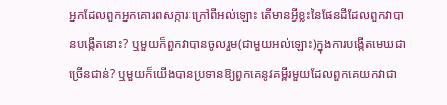អ្នកដែលពួកអ្នកគោរពសក្ការៈក្រៅពីអល់ឡោះ តើមានអ្វីខ្លះនៃផែនដីដែលពួកវាបានបង្កើតនោះ? ឬមួយក៏ពួកវាបានចូលរួម(ជាមួយអល់ឡោះ)ក្នុងការបង្កើតមេឃជាច្រើនជាន់? ឬមួយក៏យើងបានប្រទានឱ្យពួកគេនូវគម្ពីរមួយដែលពួកគេយកវាជា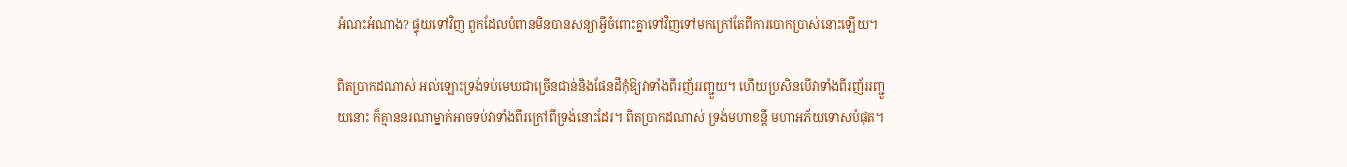អំណះអំណាង? ផ្ទុយទៅវិញ ពួកដែលបំពានមិនបានសន្យាអ្វីចំពោះគ្នាទៅវិញទៅមកក្រៅតែពីការបោកប្រាស់នោះឡើយ។

ពិតប្រាកដណាស់ អល់ឡោះទ្រង់ទប់មេឃជាច្រើនជាន់និងផែនដីកុំឱ្យវាទាំងពីរញ័ររញ្ជួយ។ ហើយប្រសិនបើវាទាំងពីរញ័ររញ្ជួយនោះ ក៏គ្មាននរណាម្នាក់អាចទប់វាទាំងពីរក្រៅពីទ្រង់នោះដែរ។ ពិតប្រាកដណាស់ ទ្រង់មហាខន្តី មហាអភ័យទោសបំផុត។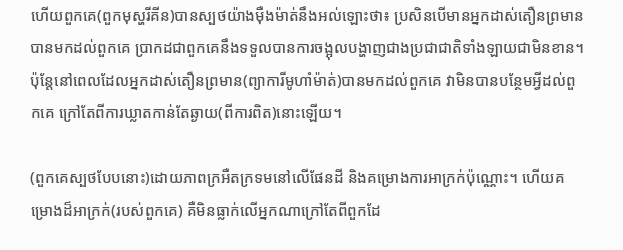ហើយពួកគេ(ពួកមុស្ហរីគីន)បានស្បថយ៉ាងម៉ឺងម៉ាត់នឹងអល់ឡោះថា៖ ប្រសិនបើមានអ្នកដាស់តឿនព្រមានបានមកដល់ពួកគេ ប្រាកដជាពួកគេនឹងទទួលបានការចង្អុលបង្ហាញជាងប្រជាជាតិទាំងឡាយជាមិនខាន។ ប៉ុន្តែនៅពេលដែលអ្នកដាស់តឿនព្រមាន(ព្យាការីមូហាំម៉ាត់)បានមកដល់ពួកគេ វាមិនបានបន្ថែមអ្វីដល់ពួកគេ ក្រៅតែពីការឃ្លាតកាន់តែឆ្ងាយ(ពីការពិត)នោះឡើយ។

(ពួកគេស្បថបែបនោះ)ដោយភាពក្រអឺតក្រទមនៅលើផែនដី និងគម្រោងការអាក្រក់ប៉ុណ្ណោះ។ ហើយគម្រោងដ៏អាក្រក់(របស់ពួកគេ) គឺមិនធ្លាក់លើអ្នកណាក្រៅតែពីពួកដែ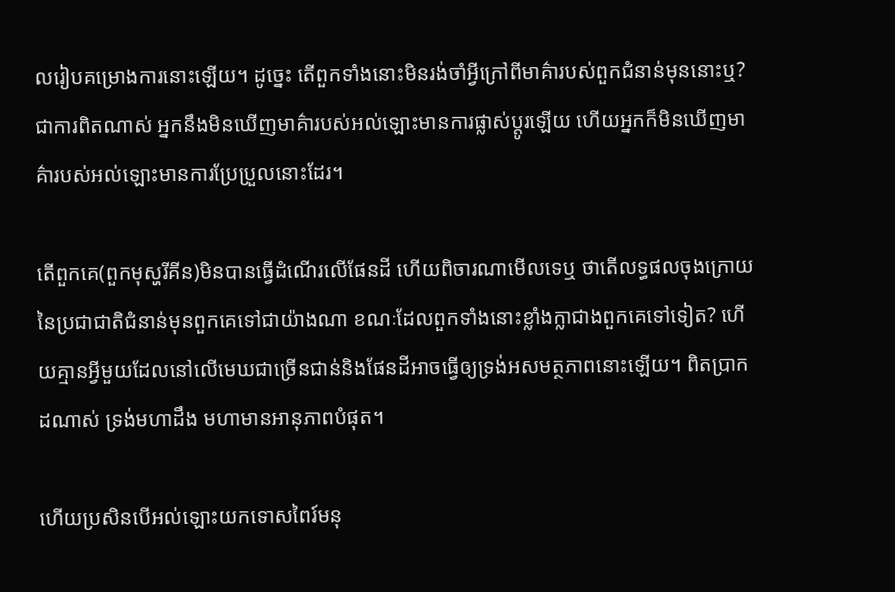លរៀបគម្រោងការនោះឡើយ។ ដូច្នេះ តើពួកទាំងនោះមិនរង់ចាំអ្វីក្រៅពីមាគ៌ារបស់ពួកជំនាន់មុននោះឬ? ជាការពិតណាស់ អ្នកនឹងមិនឃើញមាគ៌ារបស់អល់ឡោះមានការផ្លាស់ប្តូរឡើយ ហើយអ្នកក៏មិនឃើញមាគ៌ារបស់អល់ឡោះមានការប្រែប្រួលនោះដែរ។

តើពួកគេ(ពួកមុស្ហរីគីន)មិនបានធ្វើដំណើរលើផែនដី ហើយពិចារណាមើលទេឬ ថាតើលទ្ធផលចុងក្រោយនៃប្រជាជាតិជំនាន់មុនពួកគេទៅជាយ៉ាងណា ខណៈដែលពួកទាំងនោះខ្លាំងក្លាជាងពួកគេទៅទៀត? ហើយគ្មានអ្វីមួយដែលនៅលើមេឃជាច្រើនជាន់និងផែនដីអាចធ្វើឲ្យទ្រង់អសមត្ថភាពនោះឡើយ។ ពិតប្រាកដណាស់ ទ្រង់មហាដឹង មហាមានអានុភាពបំផុត។

ហើយប្រសិនបើអល់ឡោះយកទោសពៃរ៍មនុ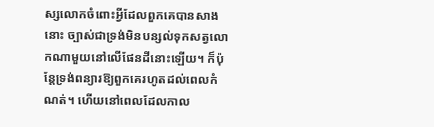ស្សលោកចំពោះអ្វីដែលពួកគេបានសាងនោះ ច្បាស់ជាទ្រង់មិនបន្សល់ទុកសត្វលោកណាមួយនៅលើផែនដីនោះឡើយ។ ក៏ប៉ុន្តែទ្រង់ពន្យារឱ្យពួកគេរហូតដល់ពេលកំណត់។ ហើយនៅពេលដែលកាល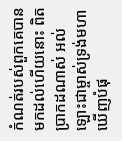កំណត់របស់ពួកគេបានមកដល់ហើយនោះ ពិតប្រាកដណាស់ អល់ឡោះជាម្ចាស់ទ្រង់មហាឃើញបំផុ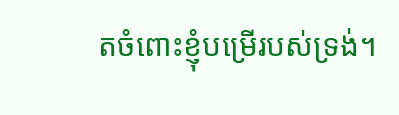តចំពោះខ្ញុំបម្រើរបស់ទ្រង់។